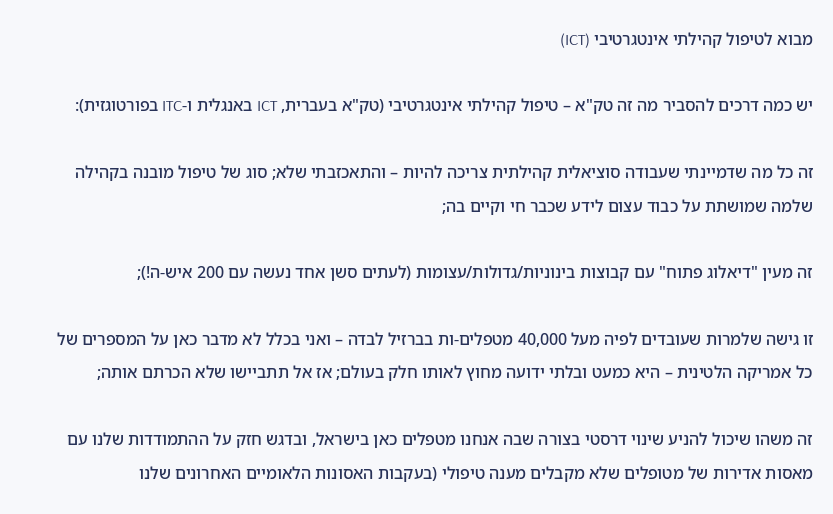מבוא לטיפול קהילתי אינטגרטיבי (ICT)

יש כמה דרכים להסביר מה זה טק"א – טיפול קהילתי אינטגרטיבי (טק"א בעברית, ICT באנגלית ו-ITC בפורטוגזית):

זה כל מה שדמיינתי שעבודה סוציאלית קהילתית צריכה להיות – והתאכזבתי שלא; סוג של טיפול מובנה בקהילה שלמה שמושתת על כבוד עצום לידע שכבר חי וקיים בה;

זה מעין "דיאלוג פתוח" עם קבוצות בינוניות/גדולות/עצומות (לעתים סשן אחד נעשה עם 200 איש-ה!);

זו גישה שלמרות שעובדים לפיה מעל 40,000 מטפלים-ות בברזיל לבדה – ואני בכלל לא מדבר כאן על המספרים של כל אמריקה הלטינית – היא כמעט ובלתי ידועה מחוץ לאותו חלק בעולם; אז אל תתביישו שלא הכרתם אותה;

זה משהו שיכול להניע שינוי דרסטי בצורה שבה אנחנו מטפלים כאן בישראל, ובדגש חזק על ההתמודדות שלנו עם מאסות אדירות של מטופלים שלא מקבלים מענה טיפולי (בעקבות האסונות הלאומיים האחרונים שלנו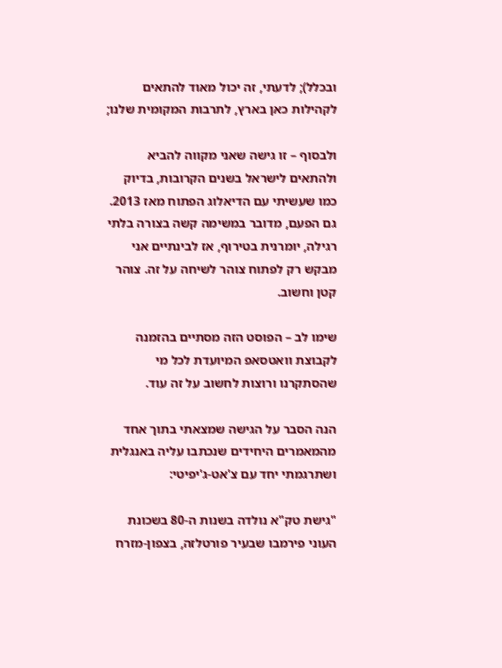ובכלל); לדעתי, זה יכול מאוד להתאים לקהילות כאן בארץ, לתרבות המקומית שלנו;

ולבסוף – זו גישה שאני מקווה להביא ולהתאים לישראל בשנים הקרובות, בדיוק כמו שעשיתי עם הדיאלוג הפתוח מאז 2013. גם הפעם, מדובר במשימה קשה בצורה בלתי רגילה, יומרנית בטירוף, אז לבינתיים אני מבקש רק לפתוח צוהר לשיחה על זה. צוהר קטן וחשוב.

שימו לב – הפוסט הזה מסתיים בהזמנה לקבוצת וואטסאפ המיועדת לכל מי שהסתקרנו ורוצות לחשוב על זה עוד.

הנה הסבר על הגישה שמצאתי בתוך אחד מהמאמרים היחידים שנכתבו עליה באנגלית ושתרגמתי יחד עם צ'אט-ג'יפיטי:

"גישת טק"א נולדה בשנות ה-80 בשכונת העוני פירמבו שבעיר פורטלזה, בצפון-מזרח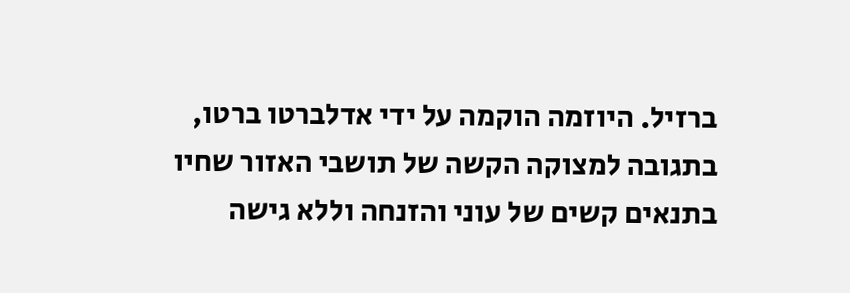ברזיל. היוזמה הוקמה על ידי אדלברטו ברטו, בתגובה למצוקה הקשה של תושבי האזור שחיו בתנאים קשים של עוני והזנחה וללא גישה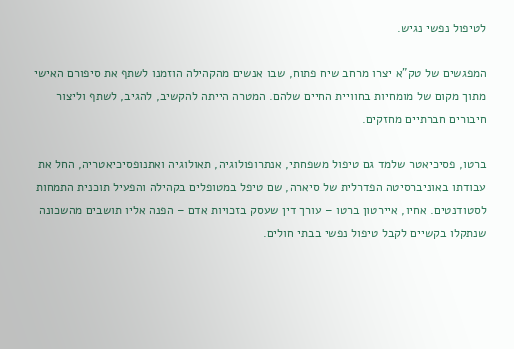לטיפול נפשי נגיש.

המפגשים של טק"א יצרו מרחב שיח פתוח, שבו אנשים מהקהילה הוזמנו לשתף את סיפורם האישי מתוך מקום של מומחיות בחוויית החיים שלהם. המטרה הייתה להקשיב, להגיב, לשתף וליצור חיבורים חברתיים מחזקים.

ברטו, פסיכיאטר שלמד גם טיפול משפחתי, אנתרופולוגיה, תאולוגיה ואתנופסיכיאטריה, החל את עבודתו באוניברסיטה הפדרלית של סיארה, שם טיפל במטופלים בקהילה והפעיל תוכנית התמחות לסטודנטים. אחיו, איירטון ברטו – עורך דין שעסק בזכויות אדם – הפנה אליו תושבים מהשכונה שנתקלו בקשיים לקבל טיפול נפשי בבתי חולים.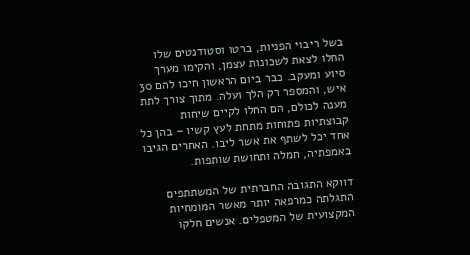בשל ריבוי הפניות, ברטו וסטודנטים שלו החלו לצאת לשכונות עצמן, והקימו מערך סיוע ומעקב. כבר ביום הראשון חיכו להם 30 איש, והמספר רק הלך ועלה. מתוך צורך לתת מענה לכולם, הם החלו לקיים שיחות קבוצתיות פתוחות מתחת לעץ קשיו – בהן כל אחד יכל לשתף את אשר ליבו. האחרים הגיבו באמפתיה, חמלה ותחושת שותפות.

דווקא התגובה החברתית של המשתתפים התגלתה כמרפאה יותר מאשר המומחיות המקצועית של המטפלים. אנשים חלקו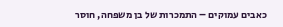כאבים עמוקים – התמכרות של בן משפחה, חוסר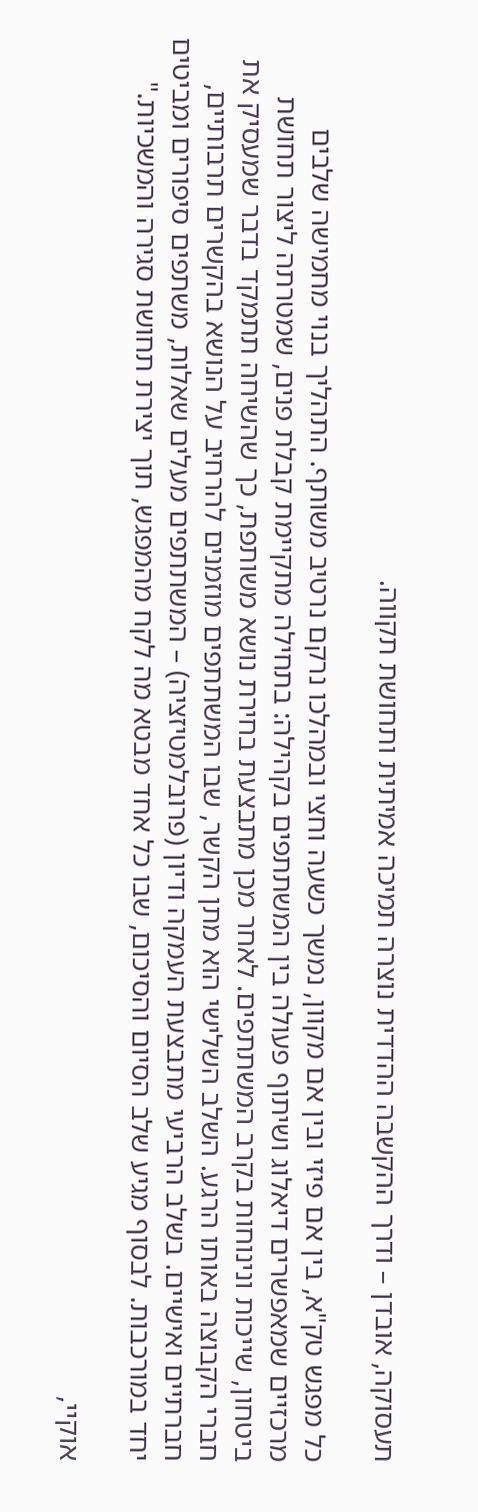תעסוקה, אובדן – ודרך ההקשבה ההדדית נוצרה תמיכה אמיתית ותחושת תקווה.

כל מפגש טק"א, בין אם פיזי ובין אם מקוון, נמשך כשעה וחצי ובמהלכו נרקם נרטיב משותף. התהליך בנוי מחמישה שלבים מרכזיים שמאפשרים דיאלוג ושיתוף פעולה בין המשתתפים בקהילה: בתחילה מתקיימת קבלת פנים, שמטרתה ליצור תחושת ביטחון, שייכות ונינוחות בקרב המשתתפים. לאחר מכן מתבצעת בחירת נושא משותפת, כך שהשיחה תתמקד בדבר שמעסיק את חברי הקבוצה באותו הרגע. השלב השלישי הוא מתן הקשר, שבו המשתתפים מוזמנים להרחיב על הנושא בהקשרים תרבותיים, חברתיים ואישיים. בשלב הרביעי מתבצעת העמקה ודיון (פרובלמטיזציה) – המשתתפים מעלים שאלות, משתפים סיפורים ומביטים יחד במורכבות. לבסוף מגיע שלב הסיום והסיכום, שבו כל אחד מבטא מה לקח מהמפגש, תוך יצירת תחושת סגירה והמשכיות."

אוקיי,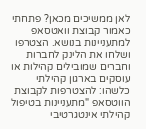לאן ממשיכים מכאן? פתחתי כאמור קבוצת וואטסאפ למתעניינות בנושא. הצטרפו ושלחו את הלינק לחברות וחברים שמובילים קהילות או עוסקים בארגון קהילתי כלשהו: להצטרפות לקבוצת הווטסאפ "מתעניינות בטיפול קהילתי אינטגרטיבי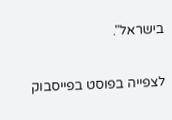בישראל".

לצפייה בפוסט בפייסבוק